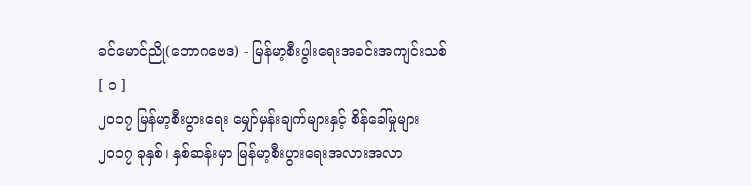ခင်မောင်ညို(ဘောဂဗေဒ) - မြန်မာ့စီးပွါးရေးအခင်းအကျင်းသစ်
[ ၁ ]
၂၀၁၇ မြန်မာ့စီးပွားရေး မျှော်မှန်းချက်များနှင့် စိန်ခေါ်မှုများ
၂၀၁၇ ခုနှစ်၊ နှစ်ဆန်းမှာ မြန်မာ့စီးပွားရေးအလားအလာ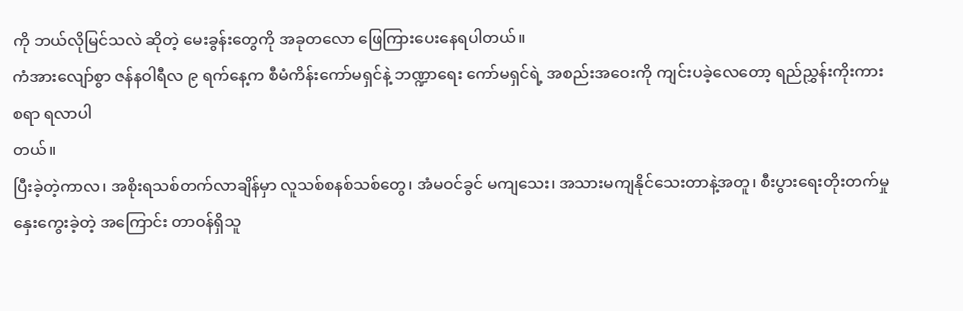ကို ဘယ်လိုမြင်သလဲ ဆိုတဲ့ မေးခွန်းတွေကို အခုတလော ဖြေကြားပေးနေရပါတယ်။
ကံအားလျော်စွာ ဇန်နဝါရီလ ၉ ရက်နေ့က စီမံကိန်းကော်မရှင်နဲ့ ဘဏ္ဍာရေး ကော်မရှင်ရဲ့ အစည်းအဝေးကို ကျင်းပခဲ့လေတော့ ရည်ညွှန်းကိုးကားစရာ ရလာပါ
တယ်။
ပြီးခဲ့တဲ့ကာလ၊ အစိုးရသစ်တက်လာချိန်မှာ လူသစ်စနစ်သစ်တွေ၊ အံမဝင်ခွင် မကျသေး၊ အသားမကျနိုင်သေးတာနဲ့အတူ၊ စီးပွားရေးတိုးတက်မှု နှေးကွေးခဲ့တဲ့ အကြောင်း တာဝန်ရှိသူ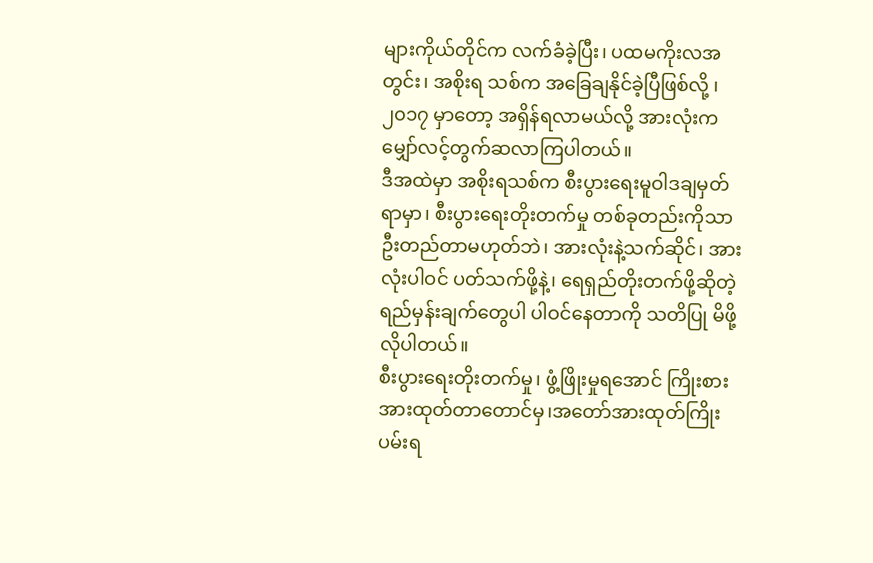များကိုယ်တိုင်က လက်ခံခဲ့ပြီး၊ ပထမကိုးလအတွင်း၊ အစိုးရ သစ်က အခြေချနိုင်ခဲ့ပြီဖြစ်လို့ ၊ ၂၀၁၇ မှာတော့ အရှိန်ရလာမယ်လို့ အားလုံးက မျှော်လင့်တွက်ဆလာကြပါတယ်။
ဒီအထဲမှာ အစိုးရသစ်က စီးပွားရေးမူဝါဒချမှတ်ရာမှာ၊ စီးပွားရေးတိုးတက်မှု တစ်ခုတည်းကိုသာ ဦးတည်တာမဟုတ်ဘဲ၊ အားလုံးနဲ့သက်ဆိုင်၊ အားလုံးပါဝင် ပတ်သက်ဖို့နဲ့၊ ရေရှည်တိုးတက်ဖို့ဆိုတဲ့ ရည်မှန်းချက်တွေပါ ပါဝင်နေတာကို သတိပြု မိဖို့ လိုပါတယ်။
စီးပွားရေးတိုးတက်မှု၊ ဖွံ့ဖြိုးမှုရအောင် ကြိုးစားအားထုတ်တာတောင်မှ၊အတော်အားထုတ်ကြိုးပမ်းရ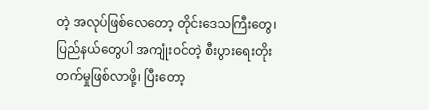တဲ့ အလုပ်ဖြစ်လေတော့ တိုင်းဒေသကြီးတွေ၊ ပြည်နယ်တွေပါ အကျုံးဝင်တဲ့ စီးပွားရေးတိုးတက်မှုဖြစ်လာဖို့၊ ပြီးတော့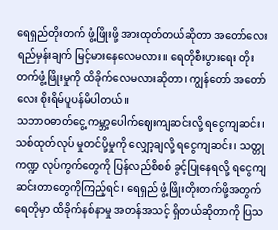ရေရှည်တိုးတက် ဖွံ့ဖြိုးဖို့ အားထုတ်တယ်ဆိုတာ အတော်လေး ရည်မှန်းချက် မြင့်မားနေလေမလား။ ရေတိုစီးပွားရေး တိုးတက်ဖွံ့ဖြိုးမှုကို ထိခိုက်လေမလားဆိုတာ၊ ကျွန်တော် အတော် လေး စိုးရိမ်ပူပန်မိပါတယ်။
သဘာဝဓာတ်ငွေ့ ကမ္ဘာ့ပေါက်ဈေးကျဆင်းလို့ ရငွေကျဆင်း၊ သစ်ထုတ်လုပ် မှုတင်ပို့မှုကို လျှော့ချလို့ ရငွေကျဆင်း၊ သတ္တုကဏ္ဍ လုပ်ကွက်တွေကို ပြန်လည်စိစစ် ခွင့်ပြုနေရလို့ ရငွေကျဆင်းတာတွေကိုကြည့်ရင်၊ ရေရှည် ဖွံ့ဖြိုးတိုးတက်ဖို့အတွက် ရေတိုမှာ ထိခိုက်နစ်နာမှု အတန်အသင့် ရှိတယ်ဆိုတာကို ပြသ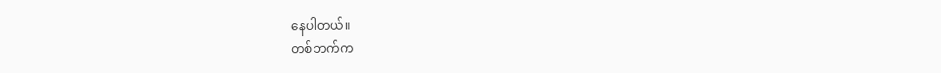နေပါတယ်။
တစ်ဘက်က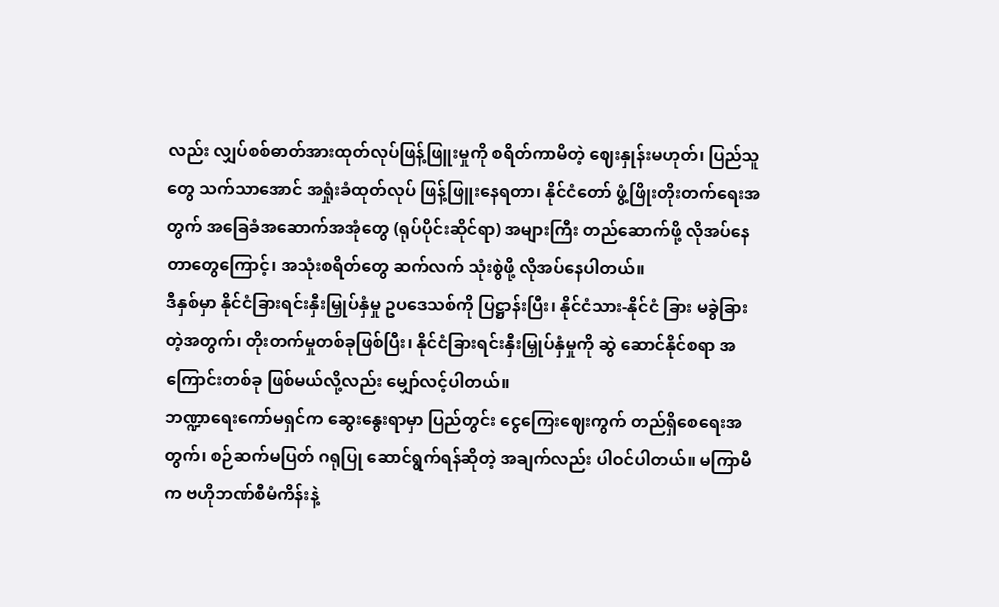လည်း လျှပ်စစ်ဓာတ်အားထုတ်လုပ်ဖြန့်ဖြူးမှုကို စရိတ်ကာမိတဲ့ ဈေးနှုန်းမဟုတ်၊ ပြည်သူတွေ သက်သာအောင် အရှုံးခံထုတ်လုပ် ဖြန့်ဖြူးနေရတာ၊ နိုင်ငံတော် ဖွံ့ဖြိုးတိုးတက်ရေးအတွက် အခြေခံအဆောက်အအုံတွေ (ရုပ်ပိုင်းဆိုင်ရာ) အများကြီး တည်ဆောက်ဖို့ လိုအပ်နေတာတွေကြောင့်၊ အသုံးစရိတ်တွေ ဆက်လက် သုံးစွဲဖို့ လိုအပ်နေပါတယ်။
ဒီနှစ်မှာ နိုင်ငံခြားရင်းနှီးမြှုပ်နှံမှု ဥပဒေသစ်ကို ပြဋ္ဌာန်းပြီး၊ နိုင်ငံသား-နိုင်ငံ ခြား မခွဲခြားတဲ့အတွက်၊ တိုးတက်မှုတစ်ခုဖြစ်ပြီး၊ နိုင်ငံခြားရင်းနှီးမြှုပ်နှံမှုကို ဆွဲ ဆောင်နိုင်စရာ အကြောင်းတစ်ခု ဖြစ်မယ်လို့လည်း မျှော်လင့်ပါတယ်။
ဘဏ္ဍာရေးကော်မရှင်က ဆွေးနွေးရာမှာ ပြည်တွင်း ငွေကြေးဈေးကွက် တည်ရှိစေရေးအတွက်၊ စဉ်ဆက်မပြတ် ဂရုပြု ဆောင်ရွက်ရန်ဆိုတဲ့ အချက်လည်း ပါဝင်ပါတယ်။ မကြာမီက ဗဟိုဘဏ်စီမံကိန်းနဲ့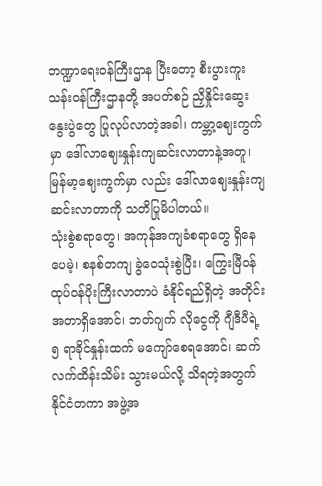ဘဏ္ဍာရေးဝန်ကြီးဌာန ပြီးတော့ စီးပွားကူးသန်းဝန်ကြီးဌာနတို့ အပတ်စဉ် ညှိနှိုင်းဆွေးနွေးပွဲတွေ ပြုလုပ်လာတဲ့အခါ၊ ကမ္ဘာ့ဈေးကွက်မှာ ဒေါ်လာဈေးနှုန်းကျဆင်းလာတာနဲ့အတူ၊ မြန်မာ့ဈေးကွက်မှာ လည်း ဒေါ်လာဈေးနှုန်းကျဆင်းလာတာကို သတိပြုမိပါတယ်။
သုံးစွဲစရာတွေ၊ အကုန်အကျခံစရာတွေ ရှိနေပေမဲ့၊ စနစ်တကျ ခွဲဝေသုံးစွဲပြီး၊ ကြွေးမြီဝန်ထုပ်ဝန်ပိုးကြီးလာတာပဲ ခံနိုင်ရည်ရှိတဲ့ အတိုင်းအတာရှိအောင်၊ ဘတ်ဂျက် လိုငွေကို ဂျီဒီပီရဲ့ ၅ ရာခိုင်နှုန်းထက် မကျော်စေရအောင်၊ ဆက်လက်ထိန်းသိမ်း သွားမယ်လို့ သိရတဲ့အတွက် နိုင်ငံတကာ အဖွဲ့အ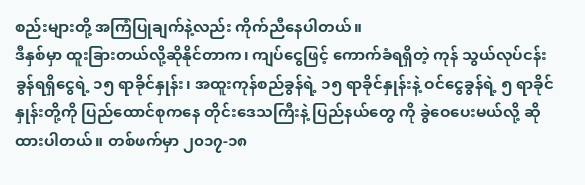စည်းများတို့ အကြံပြုချက်နဲ့လည်း ကိုက်ညီနေပါတယ်။
ဒီနှစ်မှာ ထူးခြားတယ်လို့ဆိုနိုင်တာက၊ ကျပ်ငွေဖြင့် ကောက်ခံရရှိတဲ့ ကုန် သွယ်လုပ်ငန်းခွန်ရရှိငွေရဲ့ ၁၅ ရာခိုင်နှုန်း၊ အထူးကုန်စည်ခွန်ရဲ့ ၁၅ ရာခိုင်နှုန်းနဲ့ ဝင်ငွေခွန်ရဲ့ ၅ ရာခိုင်နှုန်းတို့ကို ပြည်ထောင်စုကနေ တိုင်းဒေသကြီးနဲ့ ပြည်နယ်တွေ ကို ခွဲဝေပေးမယ်လို့ ဆိုထားပါတယ်။ တစ်ဖက်မှာ ၂၀၁၇-၁၈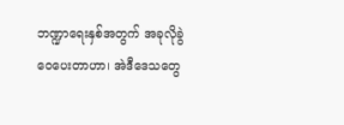ဘဏ္ဍာရေးနှစ်အတွက် အခုလိုခွဲဝေပေးတာဟာ၊ အဲဒီဒေသတွေ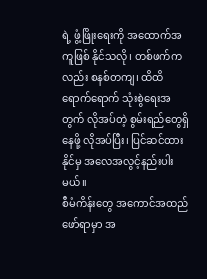ရဲ့ ဖွံ့ဖြိုးရေးကို အထောက်အကူဖြစ် နိုင်သလို၊ တစ်ဖက်ကလည်း စနစ်တကျ၊ ထိထိရောက်ရောက် သုံးစွဲရေးအတွက် လိုအပ်တဲ့ စွမ်းရည်တွေရှိနေဖို့ လိုအပ်ပြီး၊ ပြင်ဆင်ထားနိုင်မှ အလေအလွင့်နည်းပါးမယ်။
စီမံကိန်းတွေ အကောင်အထည်ဖော်ရာမှာ အ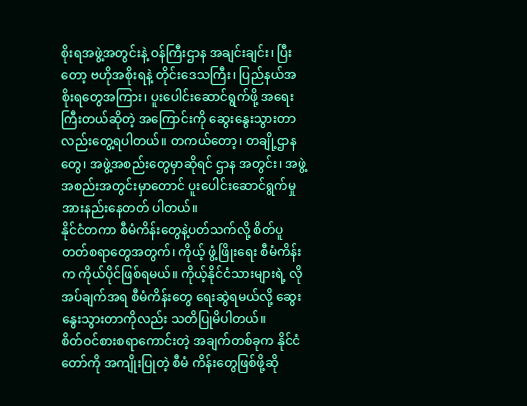စိုးရအဖွဲ့အတွင်းနဲ့ ဝန်ကြီးဌာန အချင်းချင်း၊ ပြီးတော့ ဗဟိုအစိုးရနဲ့ တိုင်းဒေသကြီး၊ ပြည်နယ်အစိုးရတွေအကြား၊ ပူးပေါင်းဆောင်ရွက်ဖို့ အရေးကြီးတယ်ဆိုတဲ့ အကြောင်းကို ဆွေးနွေးသွားတာလည်းတွေ့ရပါတယ်။ တကယ်တော့၊ တချို့ဌာနတွေ၊ အဖွဲ့အစည်းတွေမှာဆိုရင် ဌာန အတွင်း၊ အဖွဲ့အစည်းအတွင်းမှာတောင် ပူးပေါင်းဆောင်ရွက်မှု အားနည်းနေတတ် ပါတယ်။
နိုင်ငံတကာ စီမံကိန်းတွေနဲ့ပတ်သက်လို့ စိတ်ပူတတ်စရာတွေအတွက်၊ ကိုယ့် ဖွံ့ဖြိုးရေး စီမံကိန်းက ကိုယ်ပိုင်ဖြစ်ရမယ်။ ကိုယ့်နိုင်ငံသားများရဲ့ လိုအပ်ချက်အရ စီမံကိန်းတွေ ရေးဆွဲရမယ်လို့ ဆွေးနွေးသွားတာကိုလည်း သတိပြုမိပါတယ်။
စိတ်ဝင်စားစရာကောင်းတဲ့ အချက်တစ်ခုက နိုင်ငံတော်ကို အကျိုးပြုတဲ့ စီမံ ကိန်းတွေဖြစ်ဖို့ဆို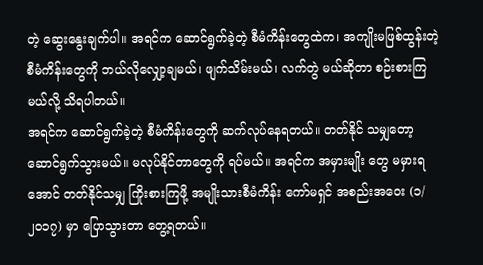တဲ့ ဆွေးနွေးချက်ပါ။ အရင်က ဆောင်ရွက်ခဲ့တဲ့ စီမံကိန်းတွေထဲက၊ အကျိုးမဖြစ်ထွန်းတဲ့ စီမံကိန်းတွေကို ဘယ်လိုလျှော့ချမယ်၊ ဖျက်သိမ်းမယ်၊ လက်တွဲ မယ်ဆိုတာ စဉ်းစားကြမယ်လို့ သိရပါတယ်။
အရင်က ဆောင်ရွက်ခဲ့တဲ့ စီမံကိန်းတွေကို ဆက်လုပ်နေရတယ်။ တတ်နိုင် သမျှတော့ ဆောင်ရွက်သွားမယ်။ မလုပ်နိုင်တာတွေကို ရပ်မယ်။ အရင်က အမှားမျိုး တွေ မမှားရအောင် တတ်နိုင်သမျှ ကြိုးစားကြဖို့ အမျိုးသားစီမံကိန်း ကော်မရှင် အစည်းအဝေး (၁/၂၀၁၇) မှာ ပြောသွားတာ တွေ့ရတယ်။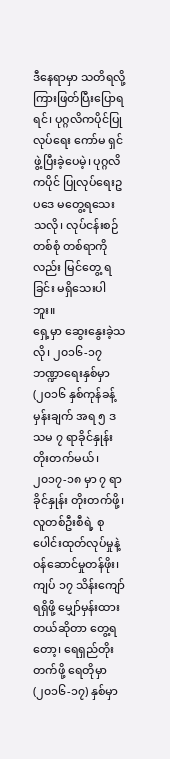ဒီနေရာမှာ သတိရလို့ ကြားဖြတ်ပြီးပြောရရင်၊ ပုဂ္ဂလိကပိုင်ပြုလုပ်ရေး ကော်မ ရှင်ဖွဲ့ပြီးခဲ့ပေမဲ့၊ ပုဂ္ဂလိကပိုင် ပြုလုပ်ရေးဥပဒေ မတွေ့ရသေးသလို၊ လုပ်ငန်းစဉ် တစ်စုံ တစ်ရာကိုလည်း မြင်တွေ့ ရခြင်း မရှိသေးပါဘူး။
ရှေ့မှာ ဆွေးနွေးခဲ့သလို၊ ၂၀၁၆-၁၇ ဘဏ္ဍာရေးနှစ်မှာ (၂၀၁၆ နှစ်ကုန်ခန့်မှန်းချက် အရ ၅ ဒသမ ၇ ရာခိုင်နှုန်း တိုးတက်မယ်၊ ၂၀၁၇-၁၈ မှာ ၇ ရာခိုင်နှုန်း တိုးတက်ဖို့၊ လူတစ်ဦးစီရဲ့ စုပေါင်းထုတ်လုပ်မှုနဲ့ ဝန်ဆောင်မှုတန်ဖိုး၊ ကျပ် ၁၇ သိန်းကျော်ရရှိဖို့ မျှော်မှန်းထားတယ်ဆိုတာ တွေ့ရတော့၊ ရေရှည်တိုးတက်ဖို့ ရေတိုမှာ (၂၀၁၆-၁၇) နှစ်မှာ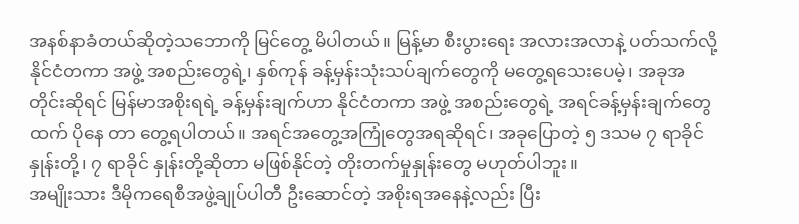အနစ်နာခံတယ်ဆိုတဲ့သဘောကို မြင်တွေ့ မိပါတယ်။ မြန့်မာ စီးပွားရေး အလားအလာနဲ့ ပတ်သက်လို့ နိုင်ငံတကာ အဖွဲ့ အစည်းတွေရဲ့၊ နှစ်ကုန် ခန့်မှန်းသုံးသပ်ချက်တွေကို မတွေ့ရသေးပေမဲ့၊ အခုအတိုင်းဆိုရင် မြန်မာအစိုးရရဲ့ ခန့်မှန်းချက်ဟာ နိုင်ငံတကာ အဖွဲ့ အစည်းတွေရဲ့ အရင်ခန့်မှန်းချက်တွေထက် ပိုနေ တာ တွေ့ရပါတယ်။ အရင်အတွေ့အကြုံတွေအရဆိုရင်၊ အခုပြောတဲ့ ၅ ဒသမ ၇ ရာခိုင်နှုန်းတို့၊ ၇ ရာခိုင် နှုန်းတို့ဆိုတာ မဖြစ်နိုင်တဲ့ တိုးတက်မှုနှုန်းတွေ မဟုတ်ပါဘူး။
အမျိုးသား ဒီမိုကရေစီအဖွဲ့ချုပ်ပါတီ ဦးဆောင်တဲ့ အစိုးရအနေနဲ့လည်း ပြီး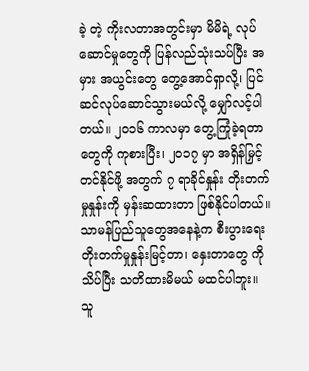ခဲ့ တဲ့ ကိုးလတာအတွင်းမှာ မိမိရဲ့ လုပ်ဆောင်မှုတွေကို ပြန်လည်သုံးသပ်ပြီး အမှား အယွင်းတွေ တွေ့အောင်ရှာလို့၊ ပြင်ဆင်လုပ်ဆောင်သွားမယ်လို့ မျှော်လင့်ပါတယ်။ ၂၀၁၆ ကာလမှာ တွေ့ကြုံခဲ့ရတာတွေကို ကုစားပြီး၊ ၂၀၁၇ မှာ အရှိန်မြှင့်တင်နိုင်ဖို့ အတွက် ၇ ရာခိုင်နှုန်း တိုးတက်မှုနှုန်းကို မှန်းဆထားတာ ဖြစ်နိုင်ပါတယ်။
သာမန်ပြည်သူတွေအနေနဲ့က စီးပွားရေး တိုးတက်မှုနှုန်းမြင့်တာ၊ နှေးတာတွေ ကိုသိပ်ပြီး သတိထားမိမယ် မထင်ပါဘူး။ သူ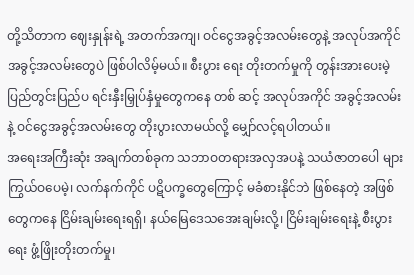တို့သိတာက ဈေးနှုန်းရဲ့ အတက်အကျ၊ ဝင်ငွေအခွင့်အလမ်းတွေနဲ့ အလုပ်အကိုင် အခွင့်အလမ်းတွေပဲ ဖြစ်ပါလိမ့်မယ်။ စီးပွား ရေး တိုးတက်မှုကို တွန်းအားပေးမဲ့ ပြည်တွင်းပြည်ပ ရင်းနှီးမြှုပ်နှံမှုတွေကနေ တစ် ဆင့် အလုပ်အကိုင် အခွင့်အလမ်းနဲ့ ဝင်ငွေအခွင့်အလမ်းတွေ တိုးပွားလာမယ်လို့ မျှော်လင့်ရပါတယ်။
အရေးအကြီးဆုံး အချက်တစ်ခုက သဘာဝတရားအလှအပနဲ့ သယံဇာတပေါ များကြွယ်ဝပေမဲ့၊ လက်နက်ကိုင် ပဋိပက္ခတွေကြောင့် မခံစားနိုင်ဘဲ ဖြစ်နေတဲ့ အဖြစ် တွေကနေ ငြိမ်းချမ်းရေးရရှိ၊ နယ်မြေဒေသအေးချမ်းလို့၊ ငြိမ်းချမ်းရေးနဲ့ စီးပွားရေး ဖွံ့ဖြိုးတိုးတက်မှု၊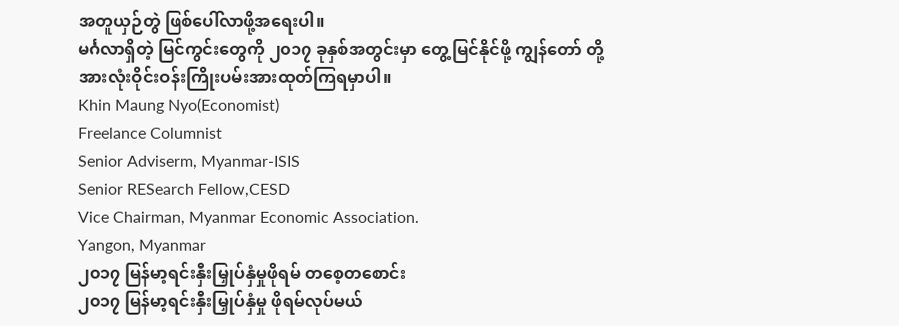အတူယှဉ်တွဲ ဖြစ်ပေါ်လာဖို့အရေးပါ။
မင်္ဂလာရှိတဲ့ မြင်ကွင်းတွေကို ၂၀၁၇ ခုနှစ်အတွင်းမှာ တွေ့မြင်နိုင်ဖို့ ကျွန်တော် တို့ အားလုံးဝိုင်းဝန်းကြိုးပမ်းအားထုတ်ကြရမှာပါ။
Khin Maung Nyo(Economist)
Freelance Columnist
Senior Adviserm, Myanmar-ISIS
Senior RESearch Fellow,CESD
Vice Chairman, Myanmar Economic Association.
Yangon, Myanmar
၂၀၁၇ မြန်မာ့ရင်းနှီးမြှုပ်နှံမှုဖိုရမ် တစေ့တစောင်း
၂၀၁၇ မြန်မာ့ရင်းနှီးမြှုပ်နှံမှု ဖိုရမ်လုပ်မယ်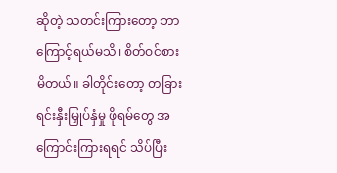ဆိုတဲ့ သတင်းကြားတော့ ဘာ ကြောင့်ရယ်မသိ၊ စိတ်ဝင်စားမိတယ်။ ခါတိုင်းတော့ တခြား ရင်းနှီးမြှုပ်နှံမှု ဖိုရမ်တွေ အကြောင်းကြားရရင် သိပ်ပြီး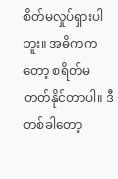စိတ်မလှုပ်ရှားပါဘူး။ အဓိကကတော့ စရိတ်မတတ်နိုင်တာပါ။ ဒီတစ်ခါတော့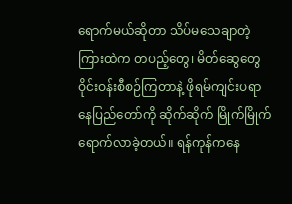ရောက်မယ်ဆိုတာ သိပ်မသေချာတဲ့ကြားထဲက တပည့်တွေ၊ မိတ်ဆွေတွေ ဝိုင်းဝန်းစီစဉ်ကြတာနဲ့ ဖိုရမ်ကျင်းပရာ နေပြည်တော်ကို ဆိုက်ဆိုက် မြိုက်မြိုက် ရောက်လာခဲ့တယ်။ ရန်ကုန်ကနေ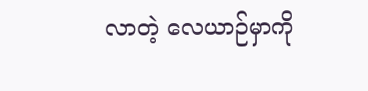လာတဲ့ လေယာဉ်မှာကို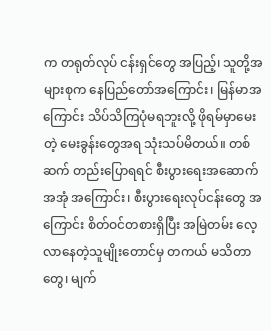က တရုတ်လုပ် ငန်းရှင်တွေ အပြည့်၊ သူတို့အများစုက နေပြည်တော်အကြောင်း၊ မြန်မာအကြောင်း သိပ်သိကြပုံမရဘူးလို့ ဖိုရမ်မှာမေးတဲ့ မေးခွန်းတွေအရ သုံးသပ်မိတယ်။ တစ်ဆက် တည်းပြောရရင် စီးပွားရေးအဆောက်အအုံ အကြောင်း၊ စီးပွားရေးလုပ်ငန်းတွေ အကြောင်း စိတ်ဝင်တစားရှိပြီး အမြဲတမ်း လေ့လာနေတဲ့သူမျိုးတောင်မှ တကယ် မသိတာတွေ၊ မျက်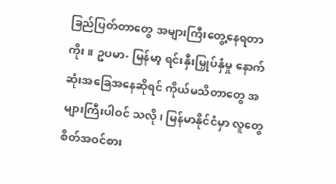ခြည်ပြတ်တာတွေ အများကြီးတွေ့နေရတာကိုး။ ဥပမာ- မြန်မာ့ ရင်းနှီးမြှုပ်နှံမှု နောက်ဆုံးအခြေအနေဆိုရင် ကိုယ်မသိတာတွေ အများကြီးပါဝင် သလို၊ မြန်မာနိုင်ငံမှာ လူတွေ စိတ်အဝင်စား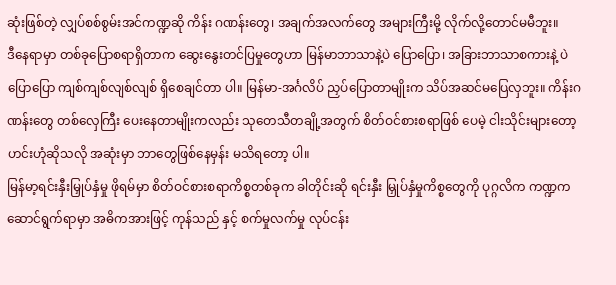ဆုံးဖြစ်တဲ့ လျှပ်စစ်စွမ်းအင်ကဏ္ဍဆို ကိန်း ဂဏန်းတွေ၊ အချက်အလက်တွေ အများကြီးမို့ လိုက်လို့တောင်မမီဘူး။
ဒီနေရာမှာ တစ်ခုပြောစရာရှိတာက ဆွေးနွေးတင်ပြမှုတွေဟာ မြန်မာဘာသာနဲ့ပဲ ပြောပြော၊ အခြားဘာသာစကားနဲ့ ပဲပြောပြော ကျစ်ကျစ်လျစ်လျစ် ရှိစေချင်တာ ပါ။ မြန်မာ-အင်္ဂလိပ် ညှပ်ပြောတာမျိုးက သိပ်အဆင်မပြေလှဘူး။ ကိန်းဂဏန်းတွေ တစ်လှေကြီး ပေးနေတာမျိုးကလည်း သုတေသီတချို့အတွက် စိတ်ဝင်စားစရာဖြစ် ပေမဲ့ ငါးသိုင်းများတော့ ဟင်းဟုံဆိုသလို အဆုံးမှာ ဘာတွေဖြစ်နေမှန်း မသိရတော့ ပါ။
မြန်မာ့ရင်းနှီးမြှုပ်နှံမှု ဖိုရမ်မှာ စိတ်ဝင်စားစရာကိစ္စတစ်ခုက ခါတိုင်းဆို ရင်းနှီး မြှုပ်နှံမှုကိစ္စတွေကို ပုဂ္ဂလိက ကဏ္ဍက ဆောင်ရွက်ရာမှာ အဓိကအားဖြင့် ကုန်သည် နှင့် စက်မှုလက်မှု လုပ်ငန်း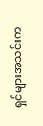ရှင်များအသင်းက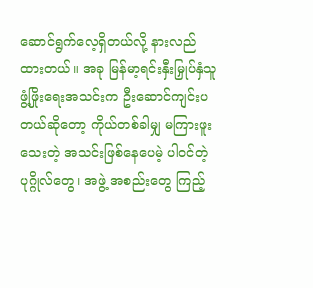ဆောင်ရွက်လေ့ရှိတယ်လို့ နားလည် ထားတယ်။ အခု မြန်မာ့ရင်းနှီးမြှုပ်နှံသူ ဖွံ့ဖြိုးရေးအသင်းက ဦးဆောင်ကျင်းပတယ်ဆိုတော့ ကိုယ်တစ်ခါမျှ မကြားဖူးသေးတဲ့ အသင်းဖြစ်နေပေမဲ့ ပါဝင်တဲ့ပုဂ္ဂိုလ်တွေ၊ အဖွဲ့ အစည်းတွေ ကြည့်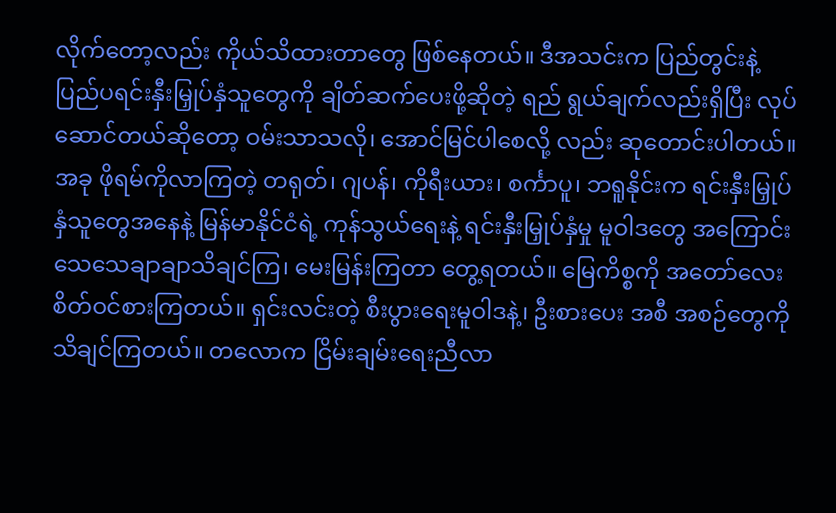လိုက်တော့လည်း ကိုယ်သိထားတာတွေ ဖြစ်နေတယ်။ ဒီအသင်းက ပြည်တွင်းနဲ့ ပြည်ပရင်းနှီးမြှုပ်နှံသူတွေကို ချိတ်ဆက်ပေးဖို့ဆိုတဲ့ ရည် ရွယ်ချက်လည်းရှိပြီး လုပ်ဆောင်တယ်ဆိုတော့ ဝမ်းသာသလို၊ အောင်မြင်ပါစေလို့ လည်း ဆုတောင်းပါတယ်။
အခု ဖိုရမ်ကိုလာကြတဲ့ တရုတ်၊ ဂျပန်၊ ကိုရီးယား၊ စင်္ကာပူ၊ ဘရူနိုင်းက ရင်းနှီးမြှုပ်နှံသူတွေအနေနဲ့ မြန်မာနိုင်ငံရဲ့ ကုန်သွယ်ရေးနဲ့ ရင်းနှီးမြှုပ်နှံမှု မူဝါဒတွေ အကြောင်း သေသေချာချာသိချင်ကြ၊ မေးမြန်းကြတာ တွေ့ရတယ်။ မြေကိစ္စကို အတော်လေး စိတ်ဝင်စားကြတယ်။ ရှင်းလင်းတဲ့ စီးပွားရေးမူဝါဒနဲ့၊ ဦးစားပေး အစီ အစဉ်တွေကို သိချင်ကြတယ်။ တလောက ငြိမ်းချမ်းရေးညီလာ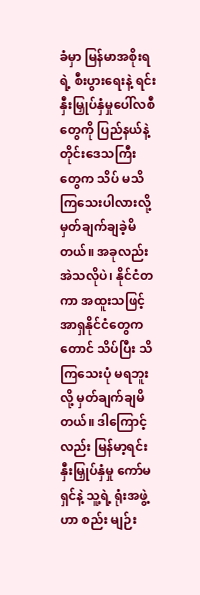ခံမှာ မြန်မာအစိုးရရဲ့ စီးပွားရေးနဲ့ ရင်းနှီးမြှုပ်နှံမှုပေါ်လစီတွေကို ပြည်နယ်နဲ့ တိုင်းဒေသကြီးတွေက သိပ် မသိကြသေးပါလားလို့ မှတ်ချက်ချခဲ့မိတယ်။ အခုလည်း အဲသလိုပဲ၊ နိုင်ငံတကာ အထူးသဖြင့် အာရှနိုင်ငံတွေကတောင် သိပ်ပြီး သိကြသေးပုံ မရဘူးလို့ မှတ်ချက်ချမိ တယ်။ ဒါကြောင့်လည်း မြန်မာ့ရင်းနှီးမြှုပ်နှံမှု ကော်မရှင်နဲ့ သူ့ရဲ့ ရုံးအဖွဲ့ ဟာ စည်း မျဉ်း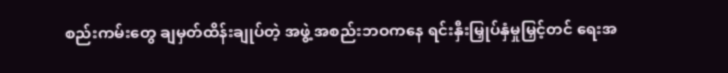စည်းကမ်းတွေ ချမှတ်ထိန်းချုပ်တဲ့ အဖွဲ့ အစည်းဘဝကနေ ရင်းနှီးမြှုပ်နှံမှုမြှင့်တင် ရေးအ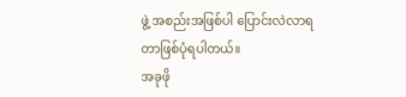ဖွဲ့ အစည်းအဖြစ်ပါ ပြောင်းလဲလာရတာဖြစ်ပုံရပါတယ်။
အခုဖို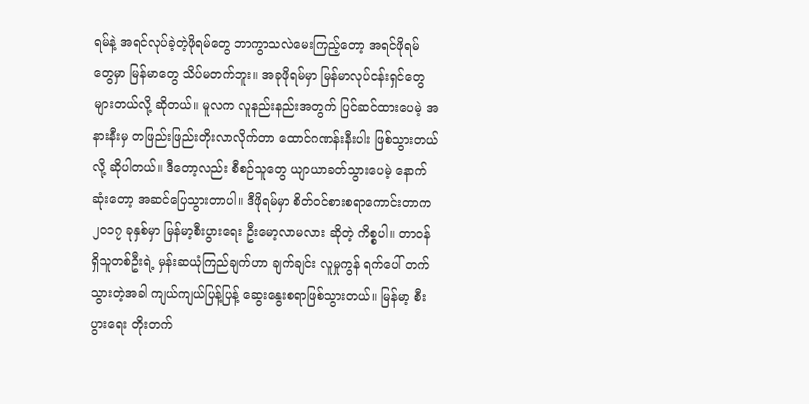ရမ်နဲ့ အရင်လုပ်ခဲ့တဲ့ဖိုရမ်တွေ ဘာကွာသလဲမေးကြည့်တော့ အရင်ဖိုရမ် တွေမှာ မြန်မာတွေ သိပ်မတက်ဘူး။ အခုဖိုရမ်မှာ မြန်မာလုပ်ငန်းရှင်တွေ များတယ်လို့ ဆိုတယ်။ မူလက လူနည်းနည်းအတွက် ပြင်ဆင်ထားပေမဲ့ အနားနီးမှ တဖြည်းဖြည်းတိုးလာလိုက်တာ ထောင်ဂဏန်းနီးပါး ဖြစ်သွားတယ်လို့ ဆိုပါတယ်။ ဒီတော့လည်း စီစဉ်သူတွေ ယျာယာခတ်သွားပေမဲ့ နောက်ဆုံးတော့ အဆင်ပြေသွားတာပါ။ ဒီဖိုရမ်မှာ စိတ်ဝင်စားစရာကောင်းတာက ၂၀၁၇ ခုနှစ်မှာ မြန်မာ့စီးပွားရေး ဦးမော့လာမလား ဆိုတဲ့ ကိစ္စပါ။ တာဝန်ရှိသူတစ်ဦးရဲ့ မှန်းဆယုံကြည်ချက်ဟာ ချက်ချင်း လူမှုကွန် ရက်ပေါ် တက်သွားတဲ့အခါ ကျယ်ကျယ်ပြန့်ပြန့် ဆွေးနွေးစရာဖြစ်သွားတယ်။ မြန်မာ့ စီးပွားရေး တိုးတက်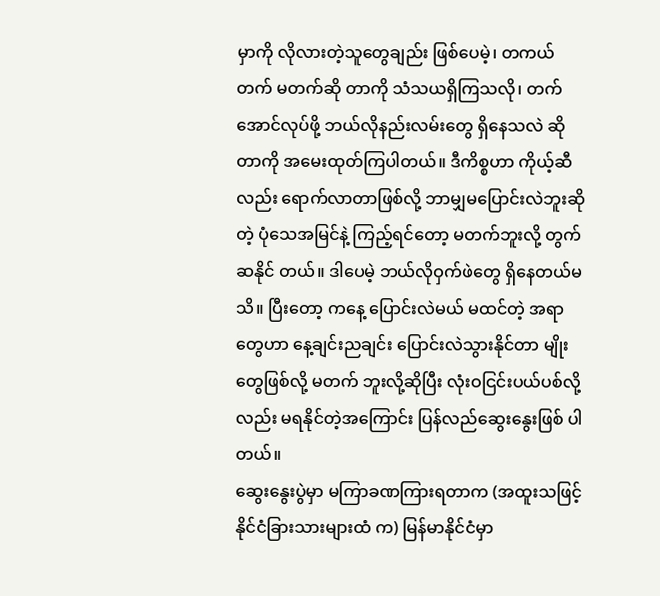မှာကို လိုလားတဲ့သူတွေချည်း ဖြစ်ပေမဲ့၊ တကယ်တက် မတက်ဆို တာကို သံသယရှိကြသလို၊ တက်အောင်လုပ်ဖို့ ဘယ်လိုနည်းလမ်းတွေ ရှိနေသလဲ ဆိုတာကို အမေးထုတ်ကြပါတယ်။ ဒီကိစ္စဟာ ကိုယ့်ဆီလည်း ရောက်လာတာဖြစ်လို့ ဘာမျှမပြောင်းလဲဘူးဆိုတဲ့ ပုံသေအမြင်နဲ့ ကြည့်ရင်တော့ မတက်ဘူးလို့ တွက်ဆနိုင် တယ်။ ဒါပေမဲ့ ဘယ်လိုဝှက်ဖဲတွေ ရှိနေတယ်မသိ။ ပြီးတော့ ကနေ့ ပြောင်းလဲမယ် မထင်တဲ့ အရာတွေဟာ နေ့ချင်းညချင်း ပြောင်းလဲသွားနိုင်တာ မျိုးတွေဖြစ်လို့ မတက် ဘူးလို့ဆိုပြီး လုံးဝငြင်းပယ်ပစ်လို့လည်း မရနိုင်တဲ့အကြောင်း ပြန်လည်ဆွေးနွေးဖြစ် ပါတယ်။
ဆွေးနွေးပွဲမှာ မကြာခဏကြားရတာက (အထူးသဖြင့် နိုင်ငံခြားသားများထံ က) မြန်မာနိုင်ငံမှာ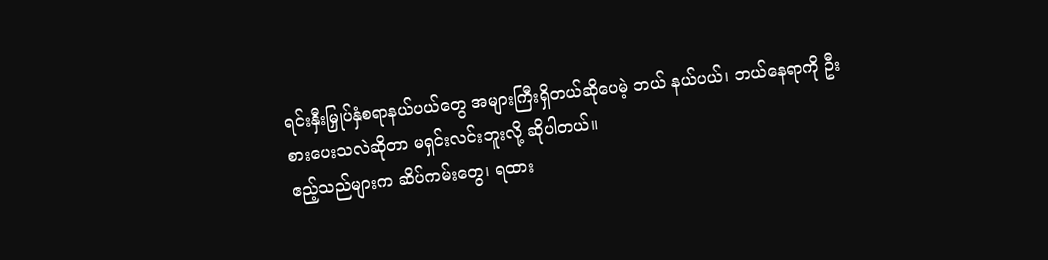ရင်းနှီးမြှုပ်နှံစရာနယ်ပယ်တွေ အများကြီးရှိတယ်ဆိုပေမဲ့ ဘယ် နယ်ပယ်၊ ဘယ်နေရာကို ဦးစားပေးသလဲဆိုတာ မရှင်းလင်းဘူးလို့ ဆိုပါတယ်။
ဧည့်သည်များက ဆိပ်ကမ်းတွေ၊ ရထား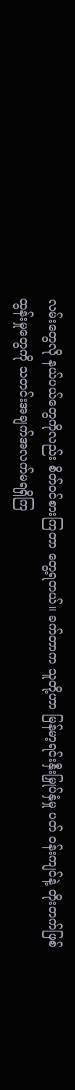လမ်းတွေလို နယ်ပယ်တွေကိုလည်း စိတ်ဝင်စားကြတာ တွေ့ရတယ်။ ခက်တာက သူတို့ဟာ မြန်မာ့ရင်းနှီးမြှုပ်နှံမှု ပတ် ဝန်းကျင်နဲ့ တိုးတက်ဖြစ်ထွန်းမှုတွေကို သတင်းအချက်အလက်မရရှိကြ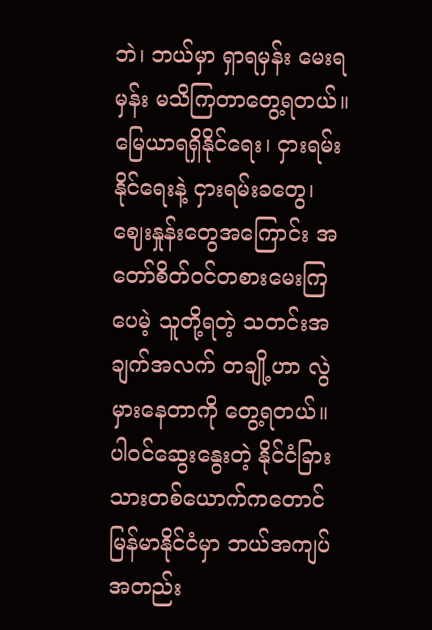ဘဲ၊ ဘယ်မှာ ရှာရမှန်း မေးရမှန်း မသိကြတာတွေ့ရတယ်။
မြေယာရရှိနိုင်ရေး၊ ငှားရမ်းနိုင်ရေးနဲ့ ငှားရမ်းခတွေ၊ ဈေးနှုန်းတွေအကြောင်း အတော်စိတ်ဝင်တစားမေးကြပေမဲ့ သူတို့ရတဲ့ သတင်းအချက်အလက် တချို့ဟာ လွဲမှားနေတာကို တွေ့ရတယ်။ ပါဝင်ဆွေးနွေးတဲ့ နိုင်ငံခြားသားတစ်ယောက်ကတောင် မြန်မာနိုင်ငံမှာ ဘယ်အကျပ်အတည်း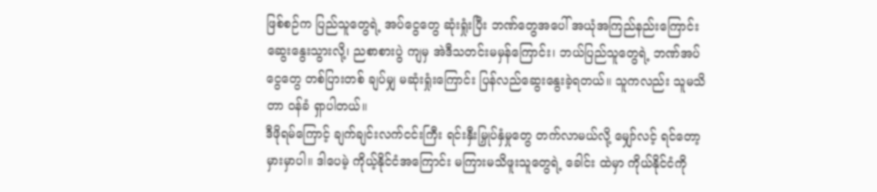ဖြစ်စဉ်က ပြည်သူတွေရဲ့ အပ်ငွေတွေ ဆုံးရှုံးပြီး ဘဏ်တွေအပေါ် အယုံအကြည်နည်းကြောင်း ဆွေးနွေးသွားလို့၊ ညစာစားပွဲ ကျမှ အဲဒီသတင်းမမှန်ကြောင်း၊ ဘယ်ပြည်သူတွေရဲ့ ဘဏ်အပ်ငွေတွေ တစ်ပြားတစ် ချပ်မျှ မဆုံးရှုံးကြောင်း ပြန်လည်ဆွေးနွေးခဲ့ရတယ်။ သူကလည်း သူမသိတာ ဝန်ခံ ရှာပါတယ်။
ဒီဖိုရမ်ကြောင့် ချက်ချင်းလက်ငင်းကြီး ရင်းနှီးမြှုပ်နှံမှုတွေ တက်လာမယ်လို့ မျှော်လင့် ရင်တော့ မှားမှာပါ။ ဒါပေမဲ့ ကိုယ့်နိုင်ငံအကြောင်း မကြားမသိဖူးသူတွေရဲ့ ခေါင်း ထဲမှာ ကိုယ်နိုင်ငံကို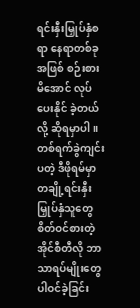ရင်းနှီးမြှုပ်နှံစရာ နေရာတစ်ခုအဖြစ် စဉ်းစားမိအောင် လုပ်ပေးနိုင် ခဲ့တယ်လို့ ဆိုရမှာပါ။ တစ်ရက်ခွဲကျင်းပတဲ့ ဒီဖိုရမ်မှာ တချို့ရင်းနှီးမြှုပ်နှံသူတွေ စိတ်ဝင်စားတဲ့ အိုင်စီတီလို ဘာသာရပ်မျိုးတွေ ပါဝင်ခဲ့ခြင်း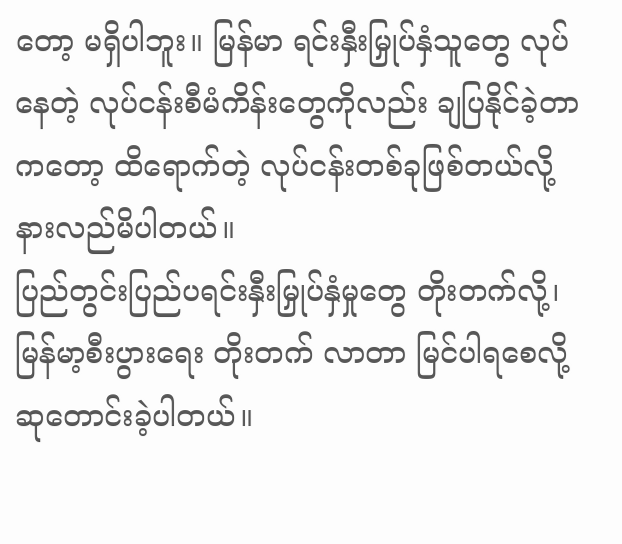တော့ မရှိပါဘူး။ မြန်မာ ရင်းနှီးမြှုပ်နှံသူတွေ လုပ်နေတဲ့ လုပ်ငန်းစီမံကိန်းတွေကိုလည်း ချပြနိုင်ခဲ့တာကတော့ ထိရောက်တဲ့ လုပ်ငန်းတစ်ခုဖြစ်တယ်လို့ နားလည်မိပါတယ်။
ပြည်တွင်းပြည်ပရင်းနှီးမြှုပ်နှံမှုတွေ တိုးတက်လို့၊ မြန်မာ့စီးပွားရေး တိုးတက် လာတာ မြင်ပါရစေလို့ ဆုတောင်းခဲ့ပါတယ်။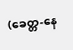(ခေတ္တ-နေ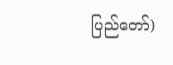ပြည်တော်)